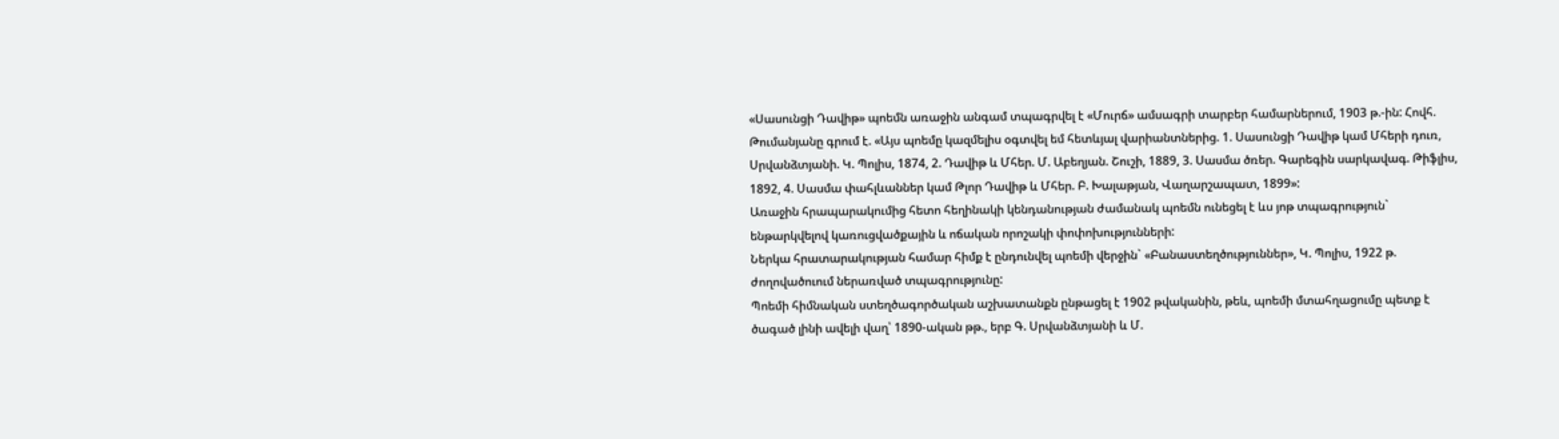«Սասունցի Դավիթ» պոեմն առաջին անգամ տպագրվել է «Մուրճ» ամսագրի տարբեր համարներում, 1903 թ.-ին: Հովհ. Թումանյանը գրում է. «Այս պոեմը կազմելիս օգտվել եմ հետևյալ վարիանտներից. 1. Սասունցի Դավիթ կամ Մհերի դուռ, Սրվանձտյանի. Կ. Պոլիս, 1874, 2. Դավիթ և Մհեր. Մ. Աբեղյան. Շուշի, 1889, 3. Սասմա ծռեր. Գարեգին սարկավագ. Թիֆլիս, 1892, 4. Սասմա փահլևաններ կամ Թլոր Դավիթ և Մհեր. Բ. Խալաթյան, Վաղարշապատ, 1899»:
Առաջին հրապարակումից հետո հեղինակի կենդանության ժամանակ պոեմն ունեցել է ևս յոթ տպագրություն` ենթարկվելով կառուցվածքային և ոճական որոշակի փոփոխությունների:
Ներկա հրատարակության համար հիմք է ընդունվել պոեմի վերջին` «Բանաստեղծություններ», Կ. Պոլիս, 1922 թ. ժողովածուում ներառված տպագրությունը:
Պոեմի հիմնական ստեղծագործական աշխատանքն ընթացել է 1902 թվականին, թեև, պոեմի մտահղացումը պետք է ծագած լինի ավելի վաղ՝ 1890-ական թթ., երբ Գ. Սրվանձտյանի և Մ.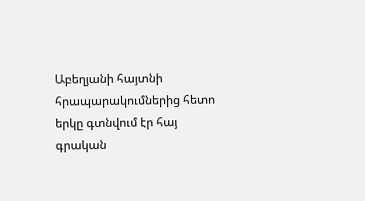Աբեղյանի հայտնի հրապարակումներից հետո երկը գտնվում էր հայ գրական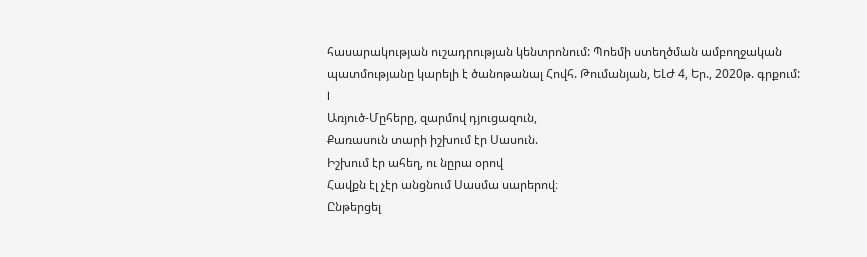հասարակության ուշադրության կենտրոնում: Պոեմի ստեղծման ամբողջական պատմությանը կարելի է ծանոթանալ Հովհ. Թումանյան, ԵԼԺ 4, Եր., 2020թ. գրքում:
I
Առյուծ-Մըհերը, զարմով դյուցազուն,
Քառասուն տարի իշխում էր Սասուն.
Իշխում էր ահեղ, ու նըրա օրով
Հավքն էլ չէր անցնում Սասմա սարերով։
Ընթերցել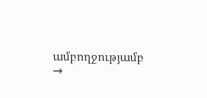ամբողջությամբ →